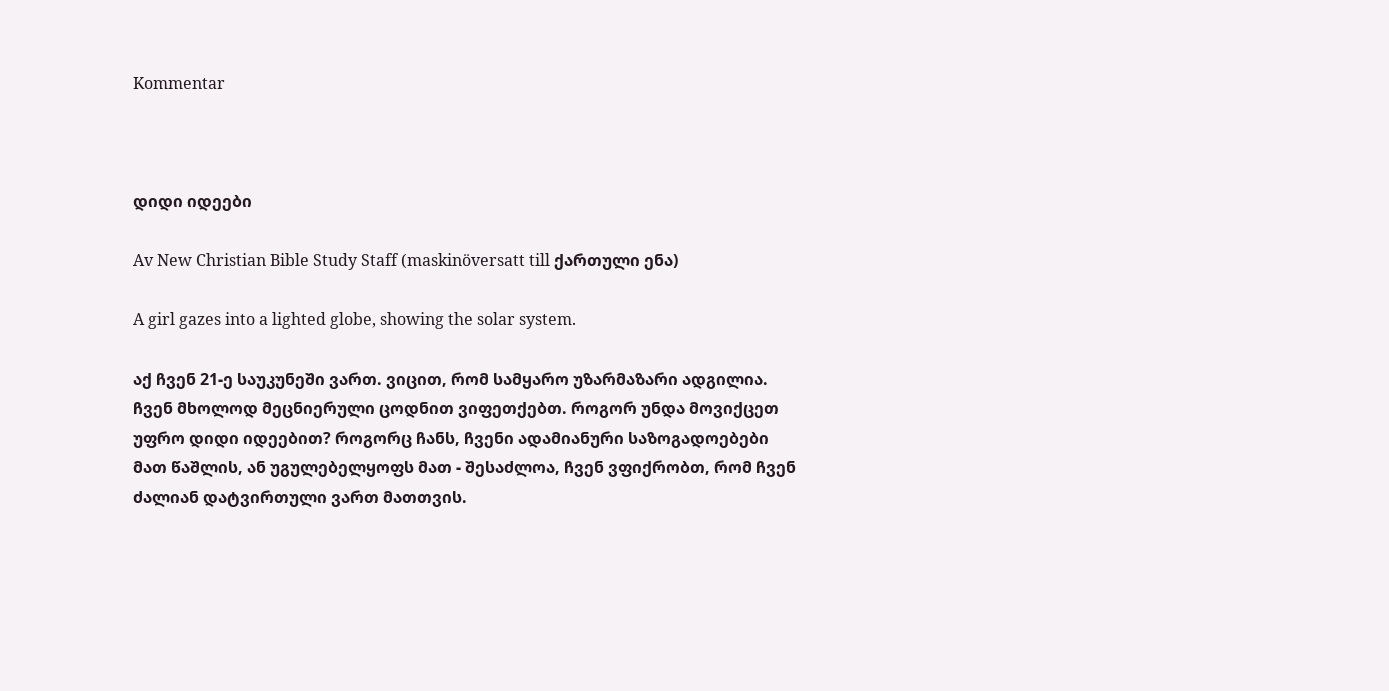Kommentar



დიდი იდეები

Av New Christian Bible Study Staff (maskinöversatt till ქართული ენა)

A girl gazes into a lighted globe, showing the solar system.

აქ ჩვენ 21-ე საუკუნეში ვართ. ვიცით, რომ სამყარო უზარმაზარი ადგილია. ჩვენ მხოლოდ მეცნიერული ცოდნით ვიფეთქებთ. როგორ უნდა მოვიქცეთ უფრო დიდი იდეებით? როგორც ჩანს, ჩვენი ადამიანური საზოგადოებები მათ წაშლის, ან უგულებელყოფს მათ - შესაძლოა, ჩვენ ვფიქრობთ, რომ ჩვენ ძალიან დატვირთული ვართ მათთვის.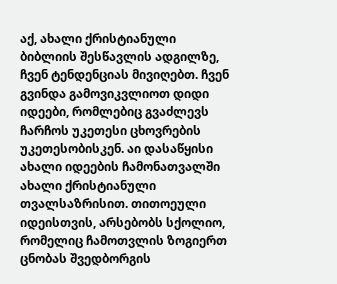აქ, ახალი ქრისტიანული ბიბლიის შესწავლის ადგილზე, ჩვენ ტენდენციას მივიღებთ. ჩვენ გვინდა გამოვიკვლიოთ დიდი იდეები, რომლებიც გვაძლევს ჩარჩოს უკეთესი ცხოვრების უკეთესობისკენ. აი დასაწყისი ახალი იდეების ჩამონათვალში ახალი ქრისტიანული თვალსაზრისით. თითოეული იდეისთვის, არსებობს სქოლიო, რომელიც ჩამოთვლის ზოგიერთ ცნობას შვედბორგის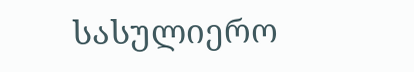სასულიერო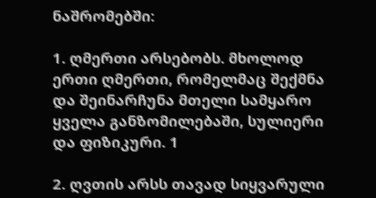ნაშრომებში:

1. ღმერთი არსებობს. მხოლოდ ერთი ღმერთი, რომელმაც შექმნა და შეინარჩუნა მთელი სამყარო ყველა განზომილებაში, სულიერი და ფიზიკური. 1

2. ღვთის არსს თავად სიყვარული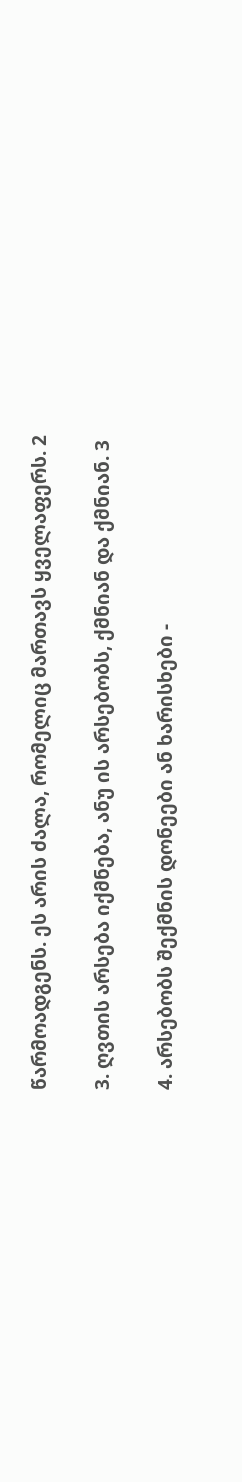წარმოადგენს. ეს არის ძალა, რომელიც მართავს ყველაფერს. 2

3. ღვთის არსება იქმნება, ანუ ის არსებობს, ქმნიან და ქმნიან. 3

4. არსებობს შექმნის დონეები ან ხარისხები -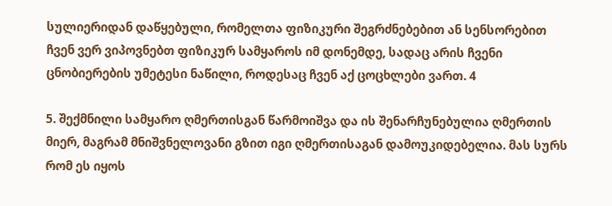სულიერიდან დაწყებული, რომელთა ფიზიკური შეგრძნებებით ან სენსორებით ჩვენ ვერ ვიპოვნებთ ფიზიკურ სამყაროს იმ დონემდე, სადაც არის ჩვენი ცნობიერების უმეტესი ნაწილი, როდესაც ჩვენ აქ ცოცხლები ვართ. 4

5. შექმნილი სამყარო ღმერთისგან წარმოიშვა და ის შენარჩუნებულია ღმერთის მიერ, მაგრამ მნიშვნელოვანი გზით იგი ღმერთისაგან დამოუკიდებელია. მას სურს რომ ეს იყოს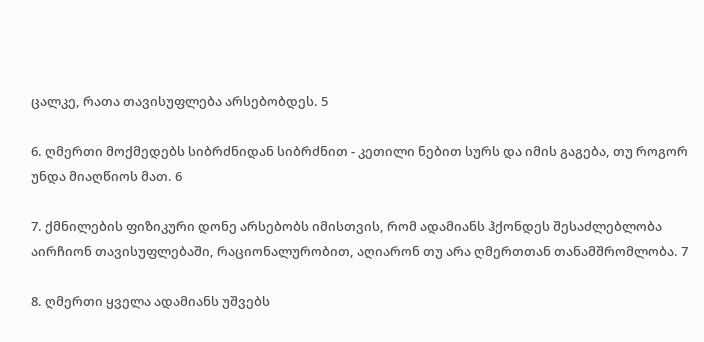ცალკე, რათა თავისუფლება არსებობდეს. 5

6. ღმერთი მოქმედებს სიბრძნიდან სიბრძნით - კეთილი ნებით სურს და იმის გაგება, თუ როგორ უნდა მიაღწიოს მათ. 6

7. ქმნილების ფიზიკური დონე არსებობს იმისთვის, რომ ადამიანს ჰქონდეს შესაძლებლობა აირჩიონ თავისუფლებაში, რაციონალურობით, აღიარონ თუ არა ღმერთთან თანამშრომლობა. 7

8. ღმერთი ყველა ადამიანს უშვებს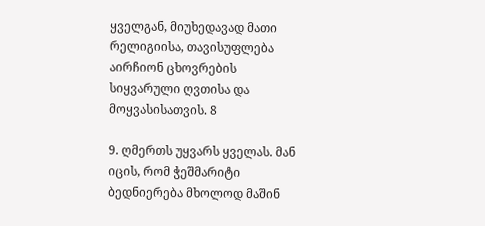ყველგან, მიუხედავად მათი რელიგიისა, თავისუფლება აირჩიონ ცხოვრების სიყვარული ღვთისა და მოყვასისათვის. 8

9. ღმერთს უყვარს ყველას. მან იცის, რომ ჭეშმარიტი ბედნიერება მხოლოდ მაშინ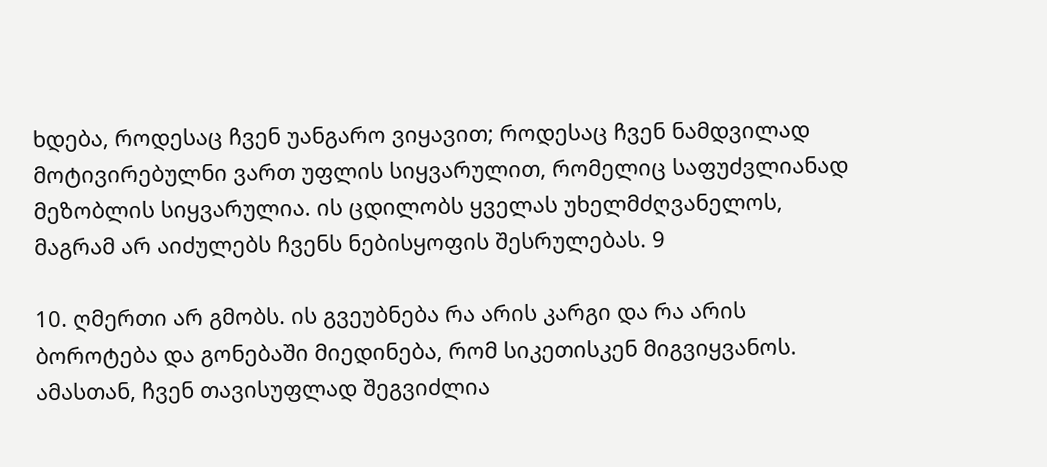ხდება, როდესაც ჩვენ უანგარო ვიყავით; როდესაც ჩვენ ნამდვილად მოტივირებულნი ვართ უფლის სიყვარულით, რომელიც საფუძვლიანად მეზობლის სიყვარულია. ის ცდილობს ყველას უხელმძღვანელოს, მაგრამ არ აიძულებს ჩვენს ნებისყოფის შესრულებას. 9

10. ღმერთი არ გმობს. ის გვეუბნება რა არის კარგი და რა არის ბოროტება და გონებაში მიედინება, რომ სიკეთისკენ მიგვიყვანოს. ამასთან, ჩვენ თავისუფლად შეგვიძლია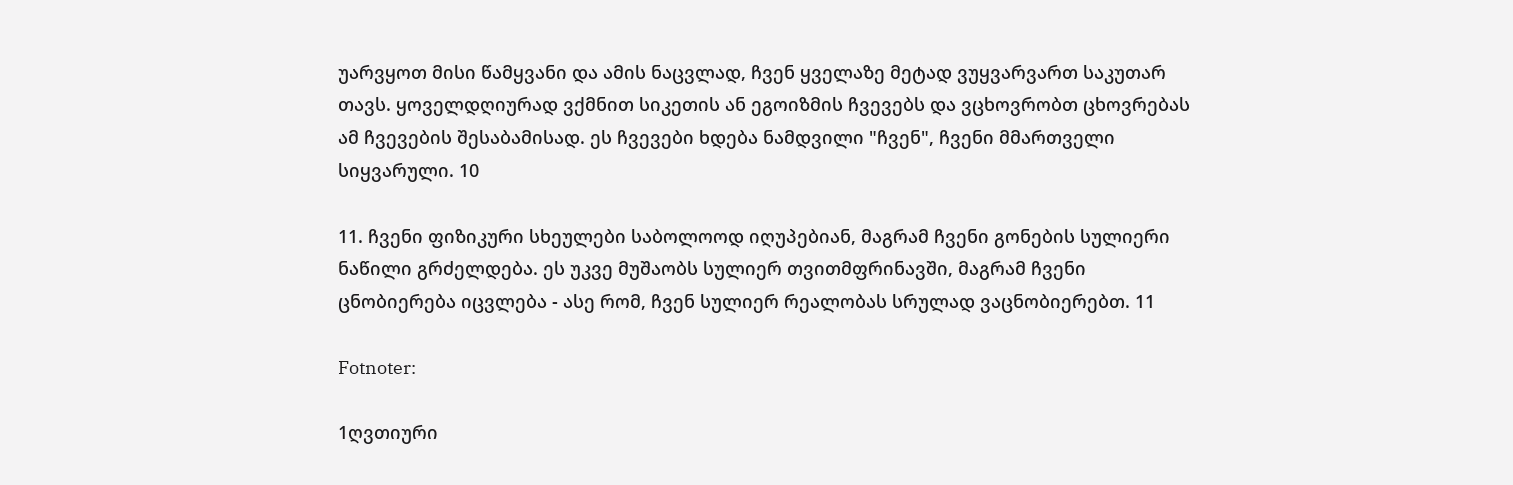უარვყოთ მისი წამყვანი და ამის ნაცვლად, ჩვენ ყველაზე მეტად ვუყვარვართ საკუთარ თავს. ყოველდღიურად ვქმნით სიკეთის ან ეგოიზმის ჩვევებს და ვცხოვრობთ ცხოვრებას ამ ჩვევების შესაბამისად. ეს ჩვევები ხდება ნამდვილი "ჩვენ", ჩვენი მმართველი სიყვარული. 10

11. ჩვენი ფიზიკური სხეულები საბოლოოდ იღუპებიან, მაგრამ ჩვენი გონების სულიერი ნაწილი გრძელდება. ეს უკვე მუშაობს სულიერ თვითმფრინავში, მაგრამ ჩვენი ცნობიერება იცვლება - ასე რომ, ჩვენ სულიერ რეალობას სრულად ვაცნობიერებთ. 11

Fotnoter:

1ღვთიური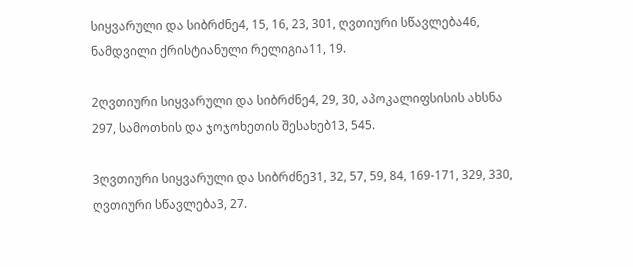სიყვარული და სიბრძნე4, 15, 16, 23, 301, ღვთიური სწავლება46, ნამდვილი ქრისტიანული რელიგია11, 19.

2ღვთიური სიყვარული და სიბრძნე4, 29, 30, აპოკალიფსისის ახსნა 297, სამოთხის და ჯოჯოხეთის შესახებ13, 545.

3ღვთიური სიყვარული და სიბრძნე31, 32, 57, 59, 84, 169-171, 329, 330, ღვთიური სწავლება3, 27.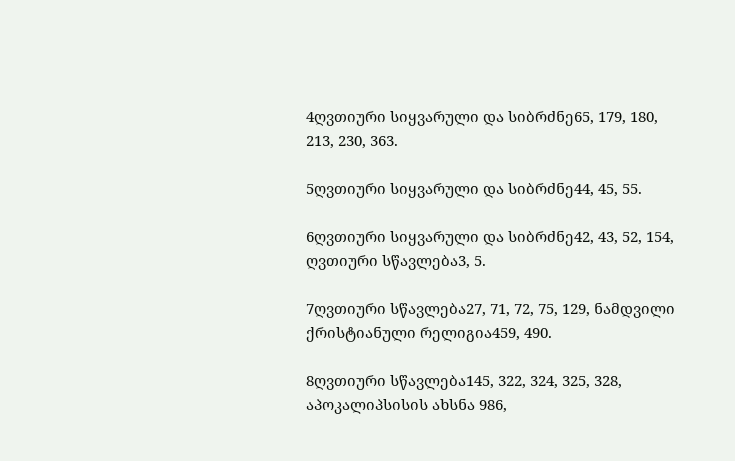4ღვთიური სიყვარული და სიბრძნე65, 179, 180, 213, 230, 363.

5ღვთიური სიყვარული და სიბრძნე44, 45, 55.

6ღვთიური სიყვარული და სიბრძნე42, 43, 52, 154, ღვთიური სწავლება3, 5.

7ღვთიური სწავლება27, 71, 72, 75, 129, ნამდვილი ქრისტიანული რელიგია459, 490.

8ღვთიური სწავლება145, 322, 324, 325, 328, აპოკალიპსისის ახსნა 986,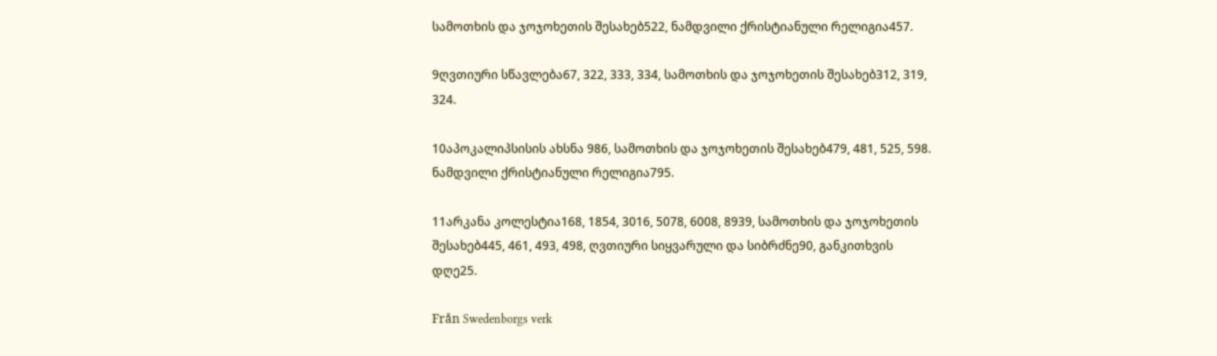სამოთხის და ჯოჯოხეთის შესახებ522, ნამდვილი ქრისტიანული რელიგია457.

9ღვთიური სწავლება67, 322, 333, 334, სამოთხის და ჯოჯოხეთის შესახებ312, 319, 324.

10აპოკალიპსისის ახსნა 986, სამოთხის და ჯოჯოხეთის შესახებ479, 481, 525, 598. ნამდვილი ქრისტიანული რელიგია795.

11არკანა კოლესტია168, 1854, 3016, 5078, 6008, 8939, სამოთხის და ჯოჯოხეთის შესახებ445, 461, 493, 498, ღვთიური სიყვარული და სიბრძნე90, განკითხვის დღე25.

Från Swedenborgs verk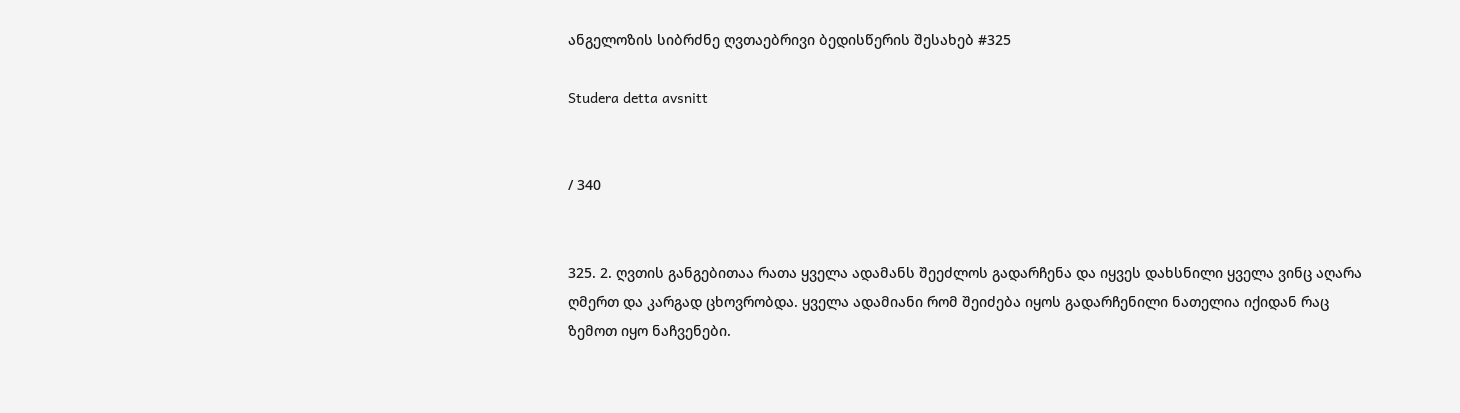ანგელოზის სიბრძნე ღვთაებრივი ბედისწერის შესახებ #325

Studera detta avsnitt


/ 340


325. 2. ღვთის განგებითაა რათა ყველა ადამანს შეეძლოს გადარჩენა და იყვეს დახსნილი ყველა ვინც აღარა ღმერთ და კარგად ცხოვრობდა. ყველა ადამიანი რომ შეიძება იყოს გადარჩენილი ნათელია იქიდან რაც ზემოთ იყო ნაჩვენები.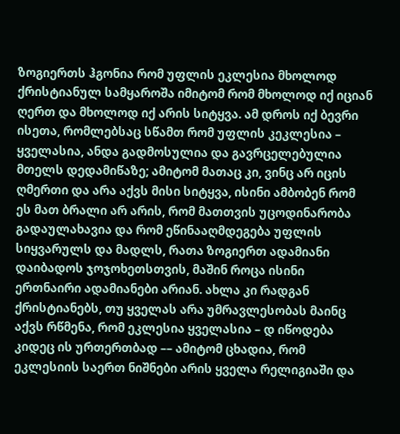ზოგიერთს ჰგონია რომ უფლის ეკლესია მხოლოდ ქრისტიანულ სამყაროშა იმიტომ რომ მხოლოდ იქ იციან ღერთ და მხოლოდ იქ არის სიტყვა. ამ დროს იქ ბევრი ისეთა, რომლებსაც სწამთ რომ უფლის კეკლესია – ყველასია, ანდა გადმოსულია და გავრცელებულია მთელს დედამიწაზე; ამიტომ მათაც კი, ვინც არ იცის ღმერთი და არა აქვს მისი სიტყვა, ისინი ამბობენ რომ ეს მათ ბრალი არ არის, რომ მათთვის უცოდინარობა გადაულახავია და რომ ეწინააღმდეგება უფლის სიყვარულს და მადლს, რათა ზოგიერთ ადამიანი დაიბადოს ჯოჯოხეთსთვის, მაშინ როცა ისინი ერთნაირი ადამიანები არიან. ახლა კი რადგან ქრისტიანებს, თუ ყველას არა უმრავლესობას მაინც აქვს რწმენა, რომ ეკლესია ყველასია – დ იწოდება კიდეც ის ურთერთბად –– ამიტომ ცხადია, რომ ეკლესიის საერთ ნიშნები არის ყველა რელიგიაში და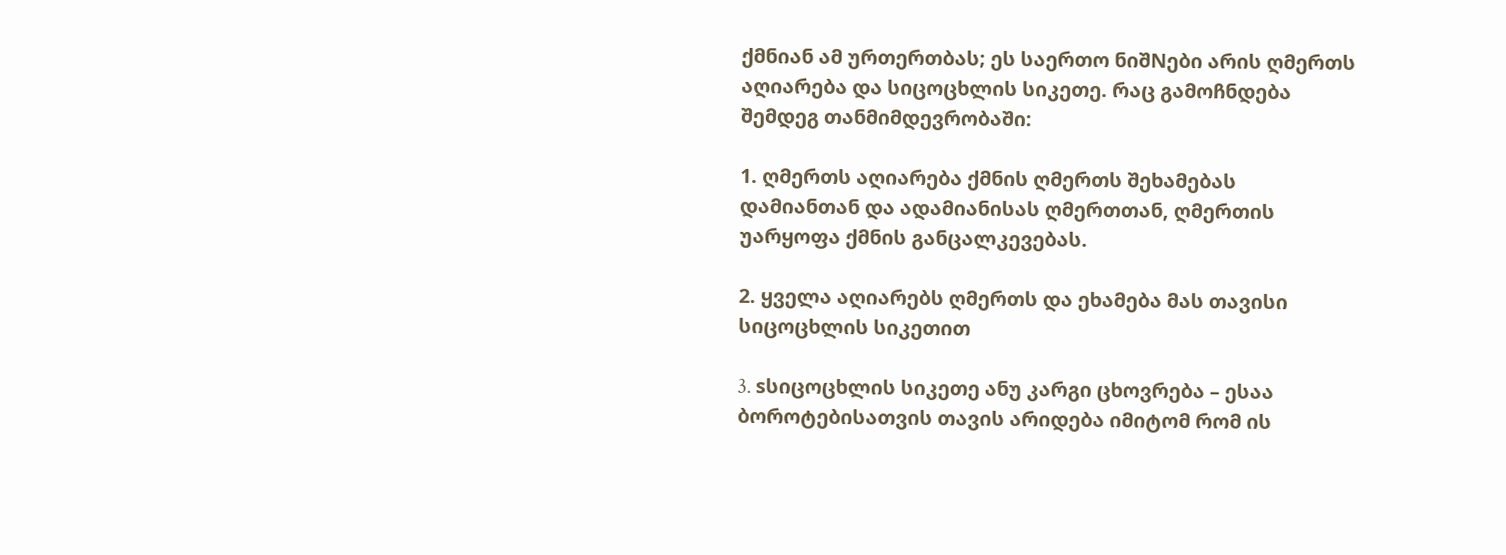ქმნიან ამ ურთერთბას; ეს საერთო ნიშNები არის ღმერთს აღიარება და სიცოცხლის სიკეთე. რაც გამოჩნდება შემდეგ თანმიმდევრობაში:

1. ღმერთს აღიარება ქმნის ღმერთს შეხამებას დამიანთან და ადამიანისას ღმერთთან, ღმერთის უარყოფა ქმნის განცალკევებას.

2. ყველა აღიარებს ღმერთს და ეხამება მას თავისი სიცოცხლის სიკეთით

3. sსიცოცხლის სიკეთე ანუ კარგი ცხოვრება – ესაა ბოროტებისათვის თავის არიდება იმიტომ რომ ის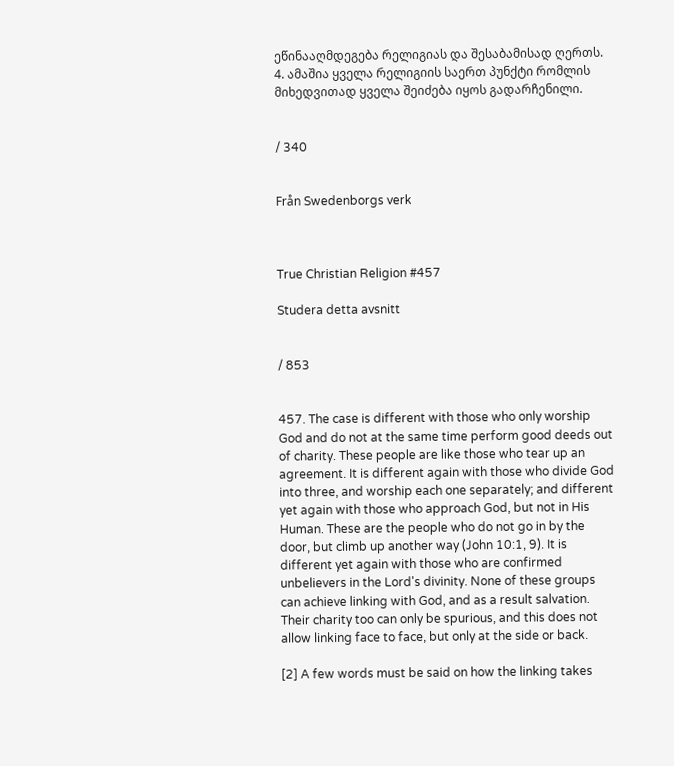ეწინააღმდეგება რელიგიას და შესაბამისად ღერთს. 4. ამაშია ყველა რელიგიის საერთ პუნქტი რომლის მიხედვითად ყველა შეიძება იყოს გადარჩენილი.


/ 340


Från Swedenborgs verk



True Christian Religion #457

Studera detta avsnitt


/ 853


457. The case is different with those who only worship God and do not at the same time perform good deeds out of charity. These people are like those who tear up an agreement. It is different again with those who divide God into three, and worship each one separately; and different yet again with those who approach God, but not in His Human. These are the people who do not go in by the door, but climb up another way (John 10:1, 9). It is different yet again with those who are confirmed unbelievers in the Lord's divinity. None of these groups can achieve linking with God, and as a result salvation. Their charity too can only be spurious, and this does not allow linking face to face, but only at the side or back.

[2] A few words must be said on how the linking takes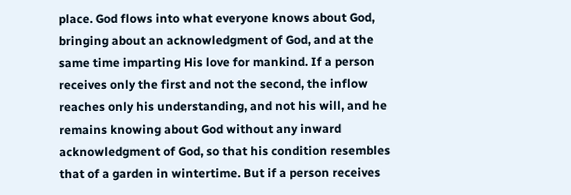place. God flows into what everyone knows about God, bringing about an acknowledgment of God, and at the same time imparting His love for mankind. If a person receives only the first and not the second, the inflow reaches only his understanding, and not his will, and he remains knowing about God without any inward acknowledgment of God, so that his condition resembles that of a garden in wintertime. But if a person receives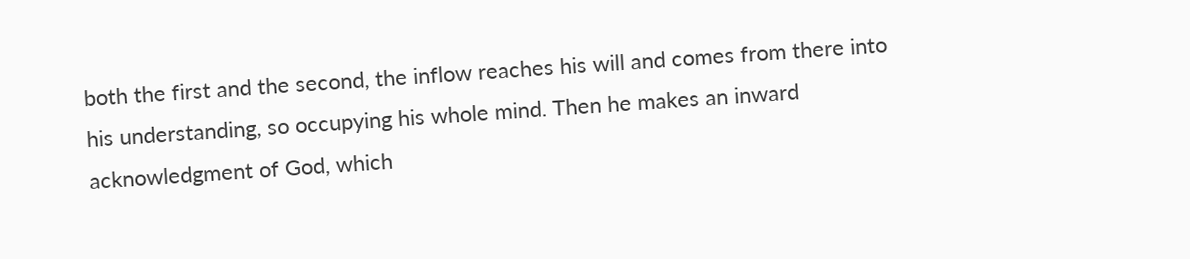both the first and the second, the inflow reaches his will and comes from there into his understanding, so occupying his whole mind. Then he makes an inward acknowledgment of God, which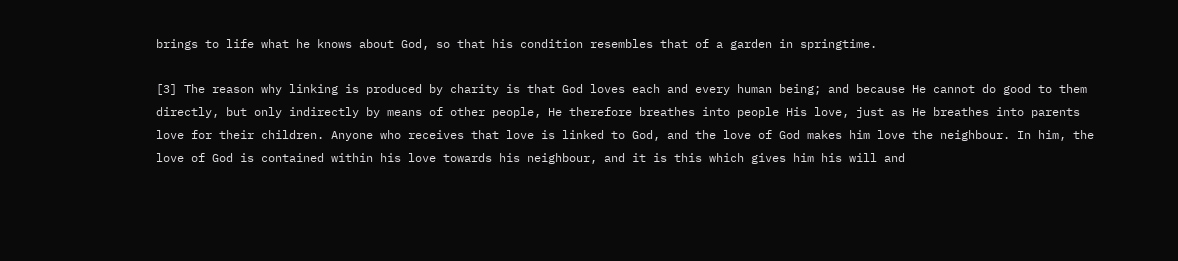brings to life what he knows about God, so that his condition resembles that of a garden in springtime.

[3] The reason why linking is produced by charity is that God loves each and every human being; and because He cannot do good to them directly, but only indirectly by means of other people, He therefore breathes into people His love, just as He breathes into parents love for their children. Anyone who receives that love is linked to God, and the love of God makes him love the neighbour. In him, the love of God is contained within his love towards his neighbour, and it is this which gives him his will and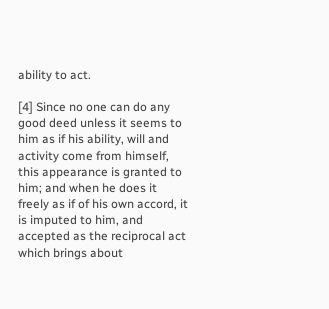ability to act.

[4] Since no one can do any good deed unless it seems to him as if his ability, will and activity come from himself, this appearance is granted to him; and when he does it freely as if of his own accord, it is imputed to him, and accepted as the reciprocal act which brings about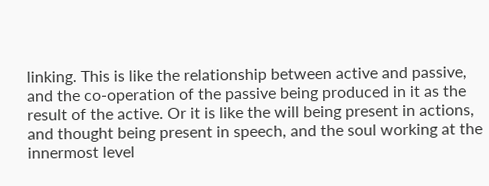linking. This is like the relationship between active and passive, and the co-operation of the passive being produced in it as the result of the active. Or it is like the will being present in actions, and thought being present in speech, and the soul working at the innermost level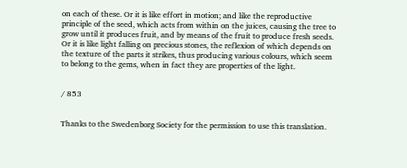on each of these. Or it is like effort in motion; and like the reproductive principle of the seed, which acts from within on the juices, causing the tree to grow until it produces fruit, and by means of the fruit to produce fresh seeds. Or it is like light falling on precious stones, the reflexion of which depends on the texture of the parts it strikes, thus producing various colours, which seem to belong to the gems, when in fact they are properties of the light.


/ 853


Thanks to the Swedenborg Society for the permission to use this translation.